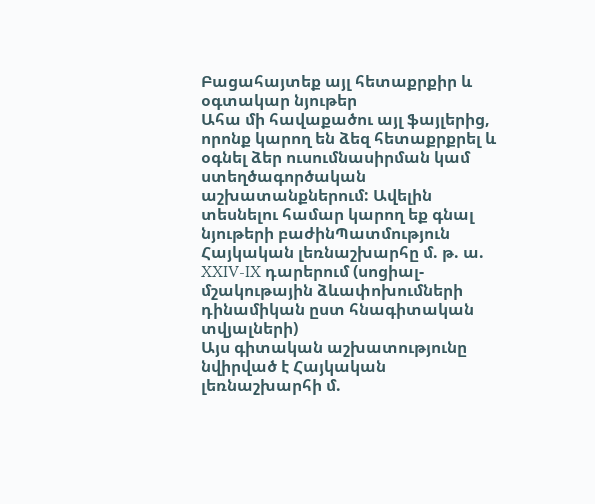Բացահայտեք այլ հետաքրքիր և օգտակար նյութեր
Ահա մի հավաքածու այլ ֆայլերից, որոնք կարող են ձեզ հետաքրքրել և օգնել ձեր ուսումնասիրման կամ ստեղծագործական աշխատանքներում: Ավելին տեսնելու համար կարող եք գնալ նյութերի բաժինՊատմություն
Հայկական լեռնաշխարհը մ. թ. ա. XXIV-IX դարերում (սոցիալ-մշակութային ձևափոխումների դինամիկան ըստ հնագիտական տվյալների)
Այս գիտական աշխատությունը նվիրված է Հայկական լեռնաշխարհի մ.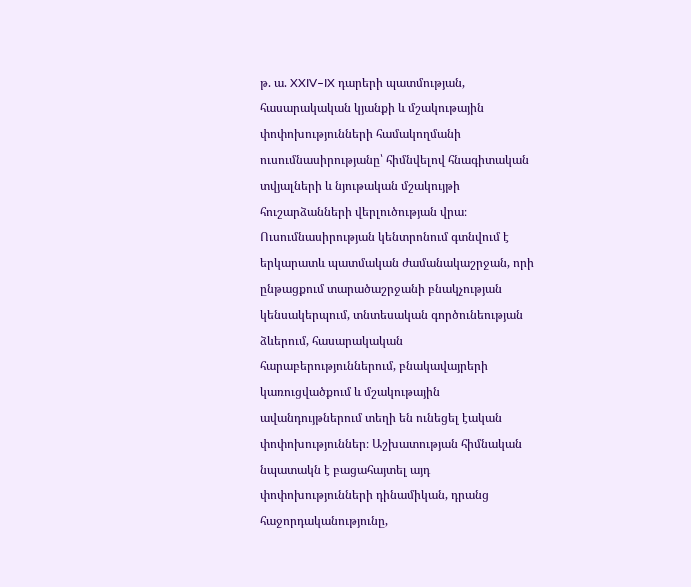թ. ա. XXIV–IX դարերի պատմության, հասարակական կյանքի և մշակութային փոփոխությունների համակողմանի ուսումնասիրությանը՝ հիմնվելով հնագիտական տվյալների և նյութական մշակույթի հուշարձանների վերլուծության վրա։ Ուսումնասիրության կենտրոնում գտնվում է երկարատև պատմական ժամանակաշրջան, որի ընթացքում տարածաշրջանի բնակչության կենսակերպում, տնտեսական գործունեության ձևերում, հասարակական հարաբերություններում, բնակավայրերի կառուցվածքում և մշակութային ավանդույթներում տեղի են ունեցել էական փոփոխություններ։ Աշխատության հիմնական նպատակն է բացահայտել այդ փոփոխությունների դինամիկան, դրանց հաջորդականությունը,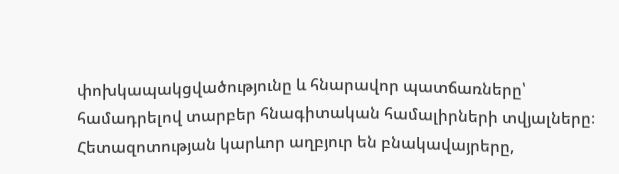փոխկապակցվածությունը և հնարավոր պատճառները՝ համադրելով տարբեր հնագիտական համալիրների տվյալները։ Հետազոտության կարևոր աղբյուր են բնակավայրերը,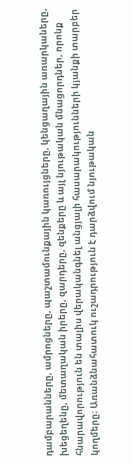դամբարանները, ամրոցները, պաշտամունքային կառույցները, կենցաղային առարկաները, խեցեղենը, մետաղական իրերը, զարդերը, զենքերը և այլ նյութական մնացորդներ, որոնք հնարավորություն են տալիս վերականգնել անցյալի հասարակությունների կյանքի տարբեր կողմերը։ Առանձնահատուկ ուշադրություն է դարձվում նյութական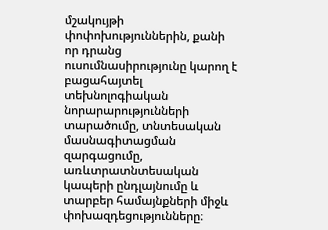մշակույթի փոփոխություններին, քանի որ դրանց ուսումնասիրությունը կարող է բացահայտել տեխնոլոգիական նորարարությունների տարածումը, տնտեսական մասնագիտացման զարգացումը, առևտրատնտեսական կապերի ընդլայնումը և տարբեր համայնքների միջև փոխազդեցությունները։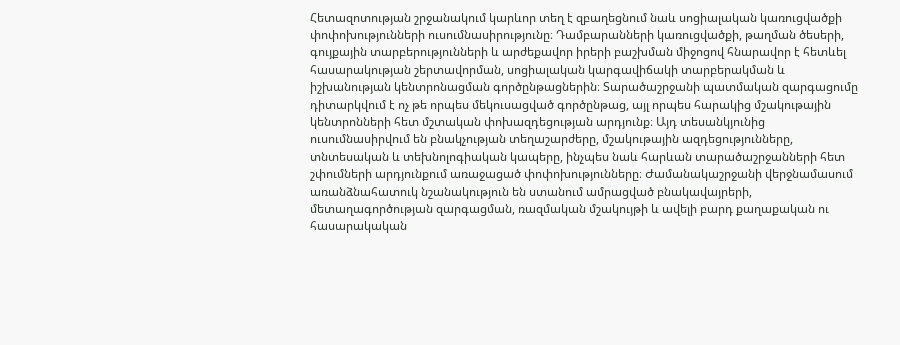Հետազոտության շրջանակում կարևոր տեղ է զբաղեցնում նաև սոցիալական կառուցվածքի փոփոխությունների ուսումնասիրությունը։ Դամբարանների կառուցվածքի, թաղման ծեսերի, գույքային տարբերությունների և արժեքավոր իրերի բաշխման միջոցով հնարավոր է հետևել հասարակության շերտավորման, սոցիալական կարգավիճակի տարբերակման և իշխանության կենտրոնացման գործընթացներին։ Տարածաշրջանի պատմական զարգացումը դիտարկվում է ոչ թե որպես մեկուսացված գործընթաց, այլ որպես հարակից մշակութային կենտրոնների հետ մշտական փոխազդեցության արդյունք։ Այդ տեսանկյունից ուսումնասիրվում են բնակչության տեղաշարժերը, մշակութային ազդեցությունները, տնտեսական և տեխնոլոգիական կապերը, ինչպես նաև հարևան տարածաշրջանների հետ շփումների արդյունքում առաջացած փոփոխությունները։ Ժամանակաշրջանի վերջնամասում առանձնահատուկ նշանակություն են ստանում ամրացված բնակավայրերի, մետաղագործության զարգացման, ռազմական մշակույթի և ավելի բարդ քաղաքական ու հասարակական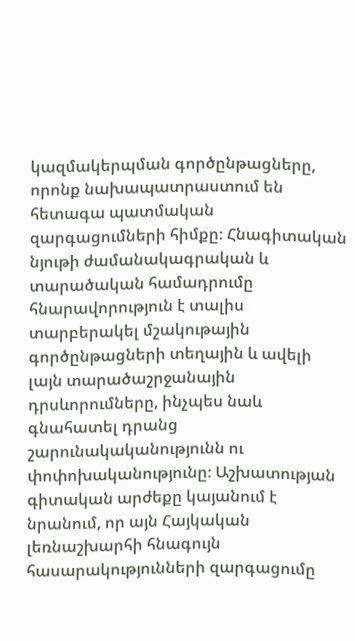կազմակերպման գործընթացները, որոնք նախապատրաստում են հետագա պատմական զարգացումների հիմքը։ Հնագիտական նյութի ժամանակագրական և տարածական համադրումը հնարավորություն է տալիս տարբերակել մշակութային գործընթացների տեղային և ավելի լայն տարածաշրջանային դրսևորումները, ինչպես նաև գնահատել դրանց շարունակականությունն ու փոփոխականությունը։ Աշխատության գիտական արժեքը կայանում է նրանում, որ այն Հայկական լեռնաշխարհի հնագույն հասարակությունների զարգացումը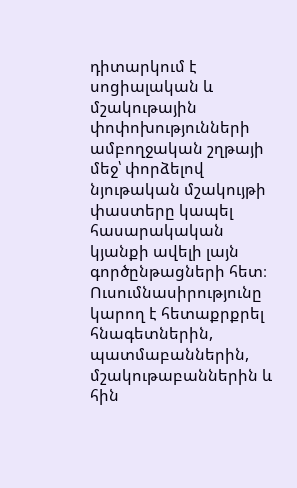դիտարկում է սոցիալական և մշակութային փոփոխությունների ամբողջական շղթայի մեջ՝ փորձելով նյութական մշակույթի փաստերը կապել հասարակական կյանքի ավելի լայն գործընթացների հետ։ Ուսումնասիրությունը կարող է հետաքրքրել հնագետներին, պատմաբաններին, մշակութաբաններին և հին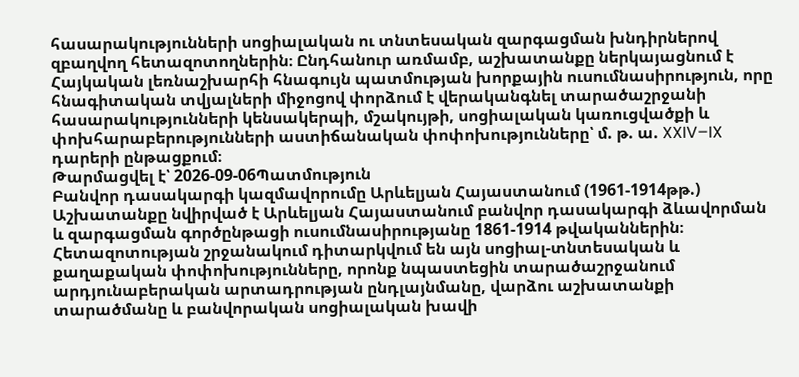հասարակությունների սոցիալական ու տնտեսական զարգացման խնդիրներով զբաղվող հետազոտողներին։ Ընդհանուր առմամբ, աշխատանքը ներկայացնում է Հայկական լեռնաշխարհի հնագույն պատմության խորքային ուսումնասիրություն, որը հնագիտական տվյալների միջոցով փորձում է վերականգնել տարածաշրջանի հասարակությունների կենսակերպի, մշակույթի, սոցիալական կառուցվածքի և փոխհարաբերությունների աստիճանական փոփոխությունները՝ մ. թ. ա. XXIV–IX դարերի ընթացքում։
Թարմացվել է՝ 2026-09-06Պատմություն
Բանվոր դասակարգի կազմավորումը Արևելյան Հայաստանում (1961-1914թթ.)
Աշխատանքը նվիրված է Արևելյան Հայաստանում բանվոր դասակարգի ձևավորման և զարգացման գործընթացի ուսումնասիրությանը 1861-1914 թվականներին։ Հետազոտության շրջանակում դիտարկվում են այն սոցիալ-տնտեսական և քաղաքական փոփոխությունները, որոնք նպաստեցին տարածաշրջանում արդյունաբերական արտադրության ընդլայնմանը, վարձու աշխատանքի տարածմանը և բանվորական սոցիալական խավի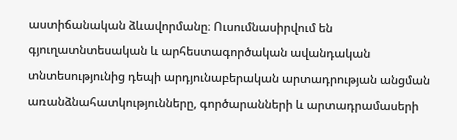աստիճանական ձևավորմանը։ Ուսումնասիրվում են գյուղատնտեսական և արհեստագործական ավանդական տնտեսությունից դեպի արդյունաբերական արտադրության անցման առանձնահատկությունները, գործարանների և արտադրամասերի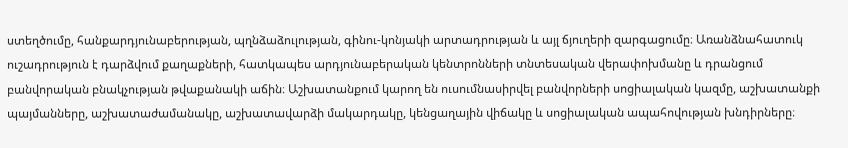ստեղծումը, հանքարդյունաբերության, պղնձաձուլության, գինու-կոնյակի արտադրության և այլ ճյուղերի զարգացումը։ Առանձնահատուկ ուշադրություն է դարձվում քաղաքների, հատկապես արդյունաբերական կենտրոնների տնտեսական վերափոխմանը և դրանցում բանվորական բնակչության թվաքանակի աճին։ Աշխատանքում կարող են ուսումնասիրվել բանվորների սոցիալական կազմը, աշխատանքի պայմանները, աշխատաժամանակը, աշխատավարձի մակարդակը, կենցաղային վիճակը և սոցիալական ապահովության խնդիրները։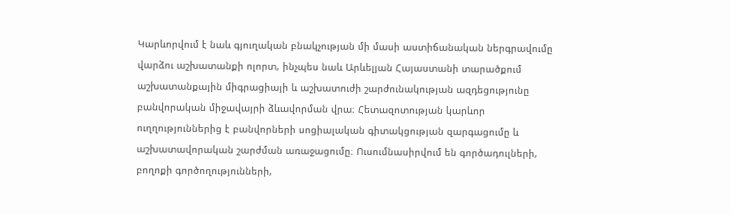Կարևորվում է նաև գյուղական բնակչության մի մասի աստիճանական ներգրավումը վարձու աշխատանքի ոլորտ, ինչպես նաև Արևելյան Հայաստանի տարածքում աշխատանքային միգրացիայի և աշխատուժի շարժունակության ազդեցությունը բանվորական միջավայրի ձևավորման վրա։ Հետազոտության կարևոր ուղղություններից է բանվորների սոցիալական գիտակցության զարգացումը և աշխատավորական շարժման առաջացումը։ Ուսումնասիրվում են գործադուլների, բողոքի գործողությունների,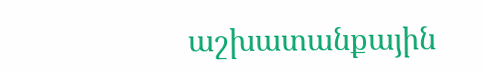աշխատանքային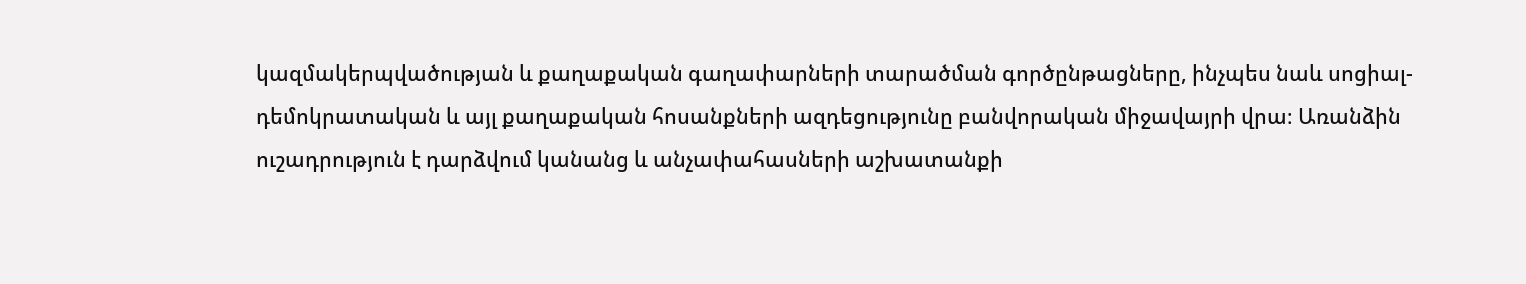կազմակերպվածության և քաղաքական գաղափարների տարածման գործընթացները, ինչպես նաև սոցիալ-դեմոկրատական և այլ քաղաքական հոսանքների ազդեցությունը բանվորական միջավայրի վրա։ Առանձին ուշադրություն է դարձվում կանանց և անչափահասների աշխատանքի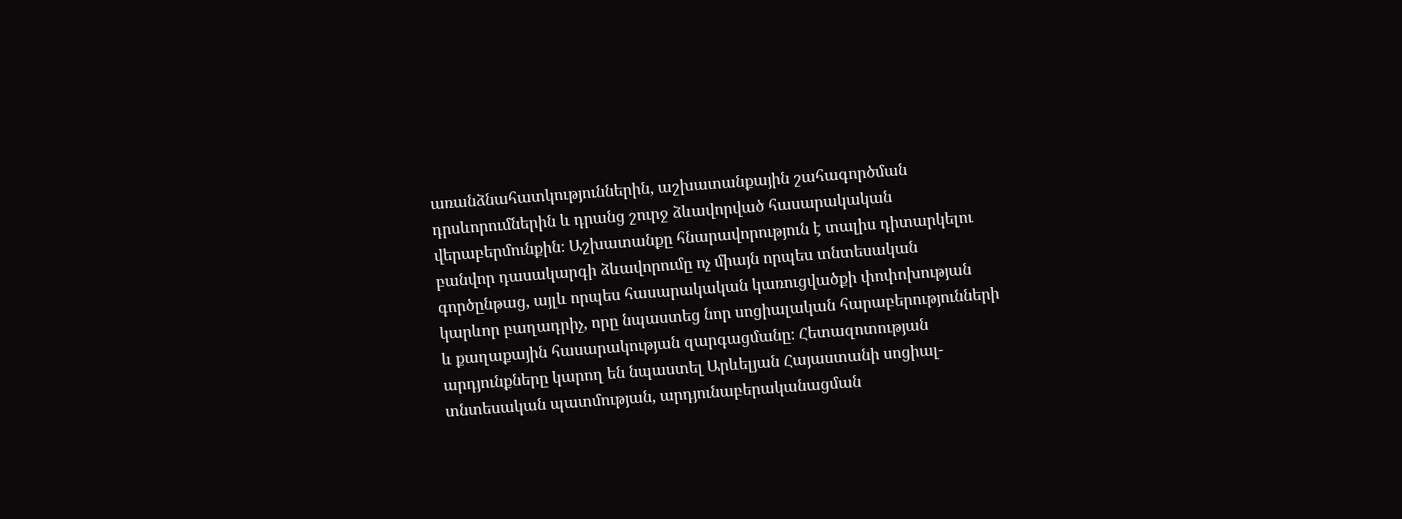առանձնահատկություններին, աշխատանքային շահագործման դրսևորումներին և դրանց շուրջ ձևավորված հասարակական վերաբերմունքին։ Աշխատանքը հնարավորություն է տալիս դիտարկելու բանվոր դասակարգի ձևավորումը ոչ միայն որպես տնտեսական գործընթաց, այլև որպես հասարակական կառուցվածքի փոփոխության կարևոր բաղադրիչ, որը նպաստեց նոր սոցիալական հարաբերությունների և քաղաքային հասարակության զարգացմանը։ Հետազոտության արդյունքները կարող են նպաստել Արևելյան Հայաստանի սոցիալ-տնտեսական պատմության, արդյունաբերականացման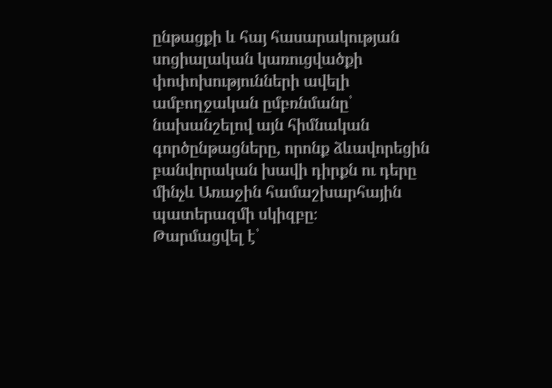ընթացքի և հայ հասարակության սոցիալական կառուցվածքի փոփոխությունների ավելի ամբողջական ըմբռնմանը՝ նախանշելով այն հիմնական գործընթացները, որոնք ձևավորեցին բանվորական խավի դիրքն ու դերը մինչև Առաջին համաշխարհային պատերազմի սկիզբը։
Թարմացվել է՝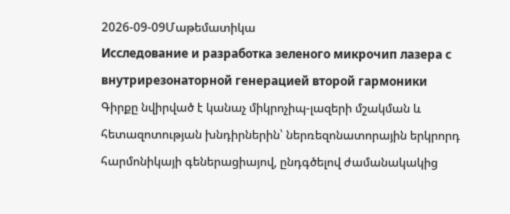2026-09-09Մաթեմատիկա
Исследование и разработка зеленого микрочип лазера с внутрирезонаторной генерацией второй гармоники
Գիրքը նվիրված է կանաչ միկրոչիպ-լազերի մշակման և հետազոտության խնդիրներին՝ ներռեզոնատորային երկրորդ հարմոնիկայի գեներացիայով, ընդգծելով ժամանակակից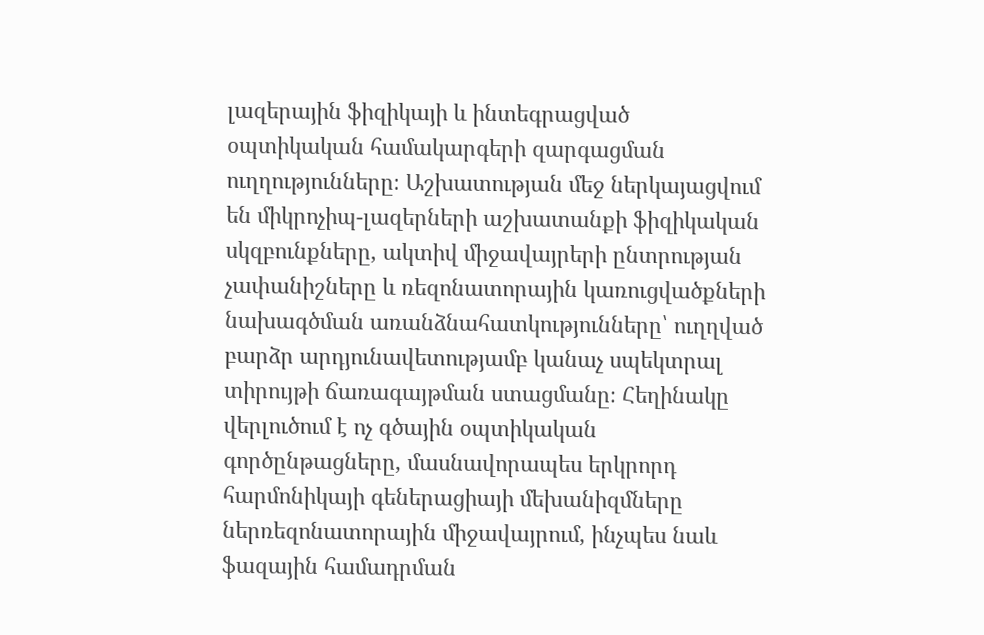լազերային ֆիզիկայի և ինտեգրացված օպտիկական համակարգերի զարգացման ուղղությունները։ Աշխատության մեջ ներկայացվում են միկրոչիպ-լազերների աշխատանքի ֆիզիկական սկզբունքները, ակտիվ միջավայրերի ընտրության չափանիշները և ռեզոնատորային կառուցվածքների նախագծման առանձնահատկությունները՝ ուղղված բարձր արդյունավետությամբ կանաչ սպեկտրալ տիրույթի ճառագայթման ստացմանը։ Հեղինակը վերլուծում է ոչ գծային օպտիկական գործընթացները, մասնավորապես երկրորդ հարմոնիկայի գեներացիայի մեխանիզմները ներռեզոնատորային միջավայրում, ինչպես նաև ֆազային համադրման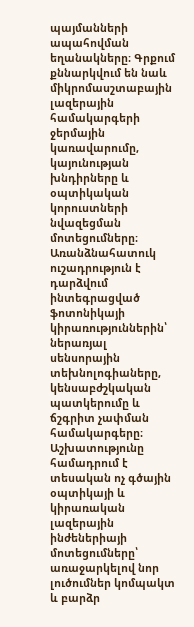պայմանների ապահովման եղանակները։ Գրքում քննարկվում են նաև միկրոմասշտաբային լազերային համակարգերի ջերմային կառավարումը, կայունության խնդիրները և օպտիկական կորուստների նվազեցման մոտեցումները։ Առանձնահատուկ ուշադրություն է դարձվում ինտեգրացված ֆոտոնիկայի կիրառություններին՝ ներառյալ սենսորային տեխնոլոգիաները, կենսաբժշկական պատկերումը և ճշգրիտ չափման համակարգերը։ Աշխատությունը համադրում է տեսական ոչ գծային օպտիկայի և կիրառական լազերային ինժեներիայի մոտեցումները՝ առաջարկելով նոր լուծումներ կոմպակտ և բարձր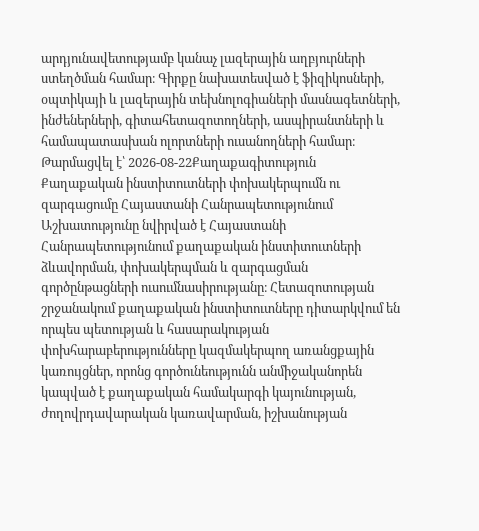արդյունավետությամբ կանաչ լազերային աղբյուրների ստեղծման համար։ Գիրքը նախատեսված է ֆիզիկոսների, օպտիկայի և լազերային տեխնոլոգիաների մասնագետների, ինժեներների, գիտահետազոտողների, ասպիրանտների և համապատասխան ոլորտների ուսանողների համար։
Թարմացվել է՝ 2026-08-22Քաղաքագիտություն
Քաղաքական ինստիտուտների փոխակերպումն ու զարգացումը Հայաստանի Հանրապետությունում
Աշխատությունը նվիրված է Հայաստանի Հանրապետությունում քաղաքական ինստիտուտների ձևավորման, փոխակերպման և զարգացման գործընթացների ուսումնասիրությանը։ Հետազոտության շրջանակում քաղաքական ինստիտուտները դիտարկվում են որպես պետության և հասարակության փոխհարաբերությունները կազմակերպող առանցքային կառույցներ, որոնց գործունեությունն անմիջականորեն կապված է քաղաքական համակարգի կայունության, ժողովրդավարական կառավարման, իշխանության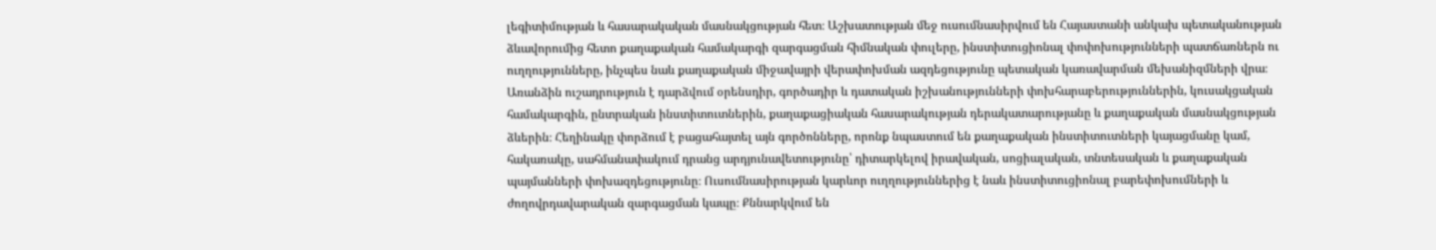լեգիտիմության և հասարակական մասնակցության հետ։ Աշխատության մեջ ուսումնասիրվում են Հայաստանի անկախ պետականության ձևավորումից հետո քաղաքական համակարգի զարգացման հիմնական փուլերը, ինստիտուցիոնալ փոփոխությունների պատճառներն ու ուղղությունները, ինչպես նաև քաղաքական միջավայրի վերափոխման ազդեցությունը պետական կառավարման մեխանիզմների վրա։ Առանձին ուշադրություն է դարձվում օրենսդիր, գործադիր և դատական իշխանությունների փոխհարաբերություններին, կուսակցական համակարգին, ընտրական ինստիտուտներին, քաղաքացիական հասարակության դերակատարությանը և քաղաքական մասնակցության ձևերին։ Հեղինակը փորձում է բացահայտել այն գործոնները, որոնք նպաստում են քաղաքական ինստիտուտների կայացմանը կամ, հակառակը, սահմանափակում դրանց արդյունավետությունը՝ դիտարկելով իրավական, սոցիալական, տնտեսական և քաղաքական պայմանների փոխազդեցությունը։ Ուսումնասիրության կարևոր ուղղություններից է նաև ինստիտուցիոնալ բարեփոխումների և ժողովրդավարական զարգացման կապը։ Քննարկվում են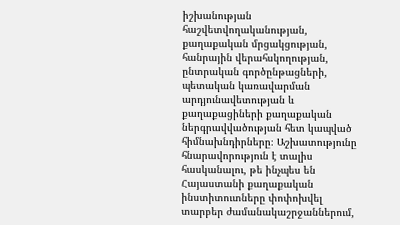իշխանության հաշվետվողականության, քաղաքական մրցակցության, հանրային վերահսկողության, ընտրական գործընթացների, պետական կառավարման արդյունավետության և քաղաքացիների քաղաքական ներգրավվածության հետ կապված հիմնախնդիրները։ Աշխատությունը հնարավորություն է տալիս հասկանալու, թե ինչպես են Հայաստանի քաղաքական ինստիտուտները փոփոխվել տարբեր ժամանակաշրջաններում,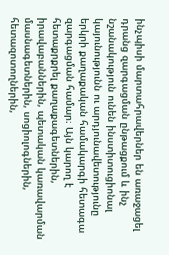ինչպիսի մարտահրավերներ են առաջացել դրանց զարգացման ընթացքում և ինչ նշանակություն ունեն ինստիտուցիոնալ կայունությունն ու արդյունավետությունը երկրի քաղաքական համակարգի հետագա զարգացման համար։ Այն կարող է հետաքրքրել քաղաքագետներին, իրավաբաններին, պետական կառավարման մասնագետներին, սոցիոլոգներին, հետազոտողներին,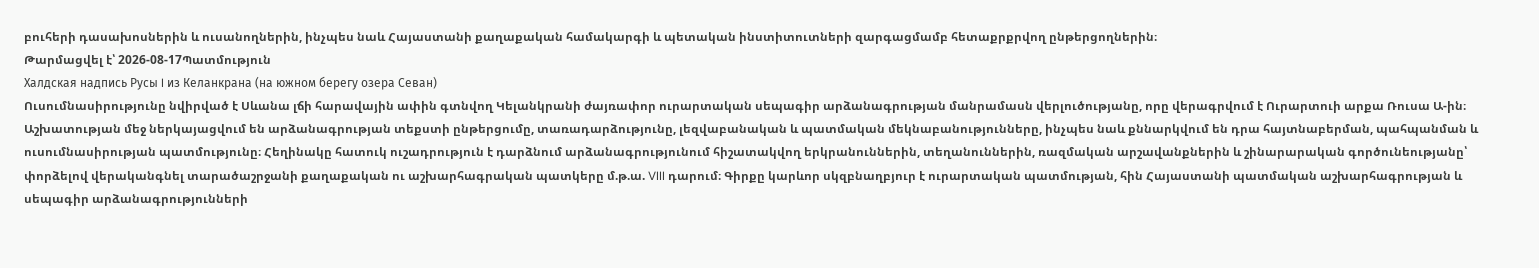բուհերի դասախոսներին և ուսանողներին, ինչպես նաև Հայաստանի քաղաքական համակարգի և պետական ինստիտուտների զարգացմամբ հետաքրքրվող ընթերցողներին։
Թարմացվել է՝ 2026-08-17Պատմություն
Халдская надпись Русы I из Келанкрана (на южном берегу озера Севан)
Ուսումնասիրությունը նվիրված է Սևանա լճի հարավային ափին գտնվող Կելանկրանի ժայռափոր ուրարտական սեպագիր արձանագրության մանրամասն վերլուծությանը, որը վերագրվում է Ուրարտուի արքա Ռուսա Ա-ին։ Աշխատության մեջ ներկայացվում են արձանագրության տեքստի ընթերցումը, տառադարձությունը, լեզվաբանական և պատմական մեկնաբանությունները, ինչպես նաև քննարկվում են դրա հայտնաբերման, պահպանման և ուսումնասիրության պատմությունը։ Հեղինակը հատուկ ուշադրություն է դարձնում արձանագրությունում հիշատակվող երկրանուններին, տեղանուններին, ռազմական արշավանքներին և շինարարական գործունեությանը՝ փորձելով վերականգնել տարածաշրջանի քաղաքական ու աշխարհագրական պատկերը մ.թ.ա. VIII դարում։ Գիրքը կարևոր սկզբնաղբյուր է ուրարտական պատմության, հին Հայաստանի պատմական աշխարհագրության և սեպագիր արձանագրությունների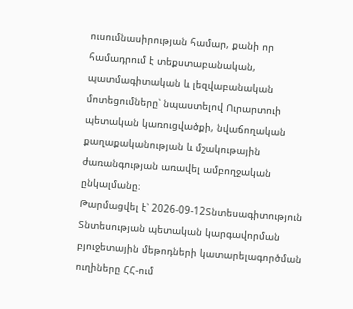ուսումնասիրության համար, քանի որ համադրում է տեքստաբանական, պատմագիտական և լեզվաբանական մոտեցումները՝ նպաստելով Ուրարտուի պետական կառուցվածքի, նվաճողական քաղաքականության և մշակութային ժառանգության առավել ամբողջական ընկալմանը։
Թարմացվել է՝ 2026-09-12Տնտեսագիտություն
Տնտեսության պետական կարգավորման բյուջետային մեթոդների կատարելագործման ուղիները ՀՀ-ում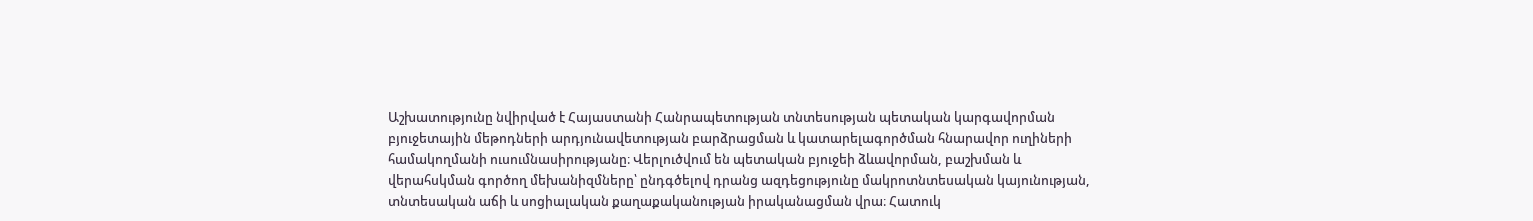Աշխատությունը նվիրված է Հայաստանի Հանրապետության տնտեսության պետական կարգավորման բյուջետային մեթոդների արդյունավետության բարձրացման և կատարելագործման հնարավոր ուղիների համակողմանի ուսումնասիրությանը։ Վերլուծվում են պետական բյուջեի ձևավորման, բաշխման և վերահսկման գործող մեխանիզմները՝ ընդգծելով դրանց ազդեցությունը մակրոտնտեսական կայունության, տնտեսական աճի և սոցիալական քաղաքականության իրականացման վրա։ Հատուկ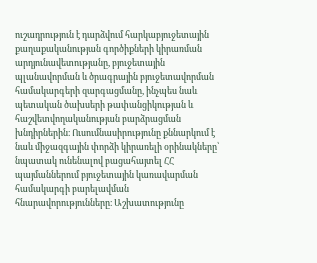ուշադրություն է դարձվում հարկաբյուջետային քաղաքականության գործիքների կիրառման արդյունավետությանը, բյուջետային պլանավորման և ծրագրային բյուջետավորման համակարգերի զարգացմանը, ինչպես նաև պետական ծախսերի թափանցիկության և հաշվետվողականության բարձրացման խնդիրներին։ Ուսումնասիրությունը քննարկում է նաև միջազգային փորձի կիրառելի օրինակները՝ նպատակ ունենալով բացահայտել ՀՀ պայմաններում բյուջետային կառավարման համակարգի բարելավման հնարավորությունները։ Աշխատությունը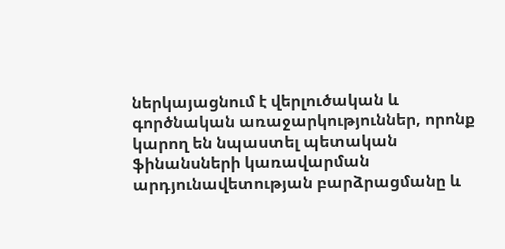ներկայացնում է վերլուծական և գործնական առաջարկություններ, որոնք կարող են նպաստել պետական ֆինանսների կառավարման արդյունավետության բարձրացմանը և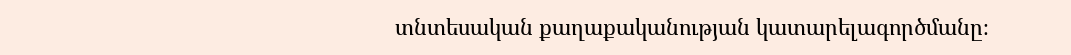տնտեսական քաղաքականության կատարելագործմանը։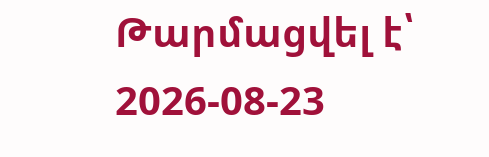Թարմացվել է՝ 2026-08-23